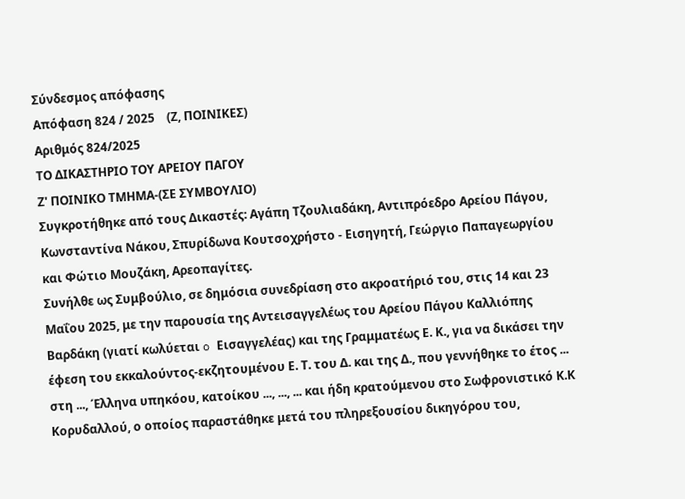Σύνδεσμος απόφασης
Απόφαση 824 / 2025    (Ζ, ΠΟΙΝΙΚΕΣ)
Αριθμός 824/2025
ΤΟ ΔΙΚΑΣΤΗΡΙΟ ΤΟΥ ΑΡΕΙΟΥ ΠΑΓΟΥ
Ζ' ΠΟΙΝΙΚΟ ΤΜΗΜΑ-(ΣΕ ΣΥΜΒΟΥΛΙΟ)
Συγκροτήθηκε από τους Δικαστές: Αγάπη Τζουλιαδάκη, Αντιπρόεδρο Αρείου Πάγου, Κωνσταντίνα Νάκου, Σπυρίδωνα Κουτσοχρήστο - Εισηγητή, Γεώργιο Παπαγεωργίου και Φώτιο Μουζάκη, Αρεοπαγίτες.
Συνήλθε ως Συμβούλιο, σε δημόσια συνεδρίαση στο ακροατήριό του, στις 14 και 23 Μαΐου 2025, με την παρουσία της Αντεισαγγελέως του Αρείου Πάγου Καλλιόπης Βαρδάκη (γιατί κωλύεται o Εισαγγελέας) και της Γραμματέως Ε. Κ., για να δικάσει την έφεση του εκκαλούντος-εκζητουμένου Ε. Τ. του Δ. και της Δ., που γεννήθηκε το έτος ... στη ..., Έλληνα υπηκόου, κατοίκου ..., ..., ... και ήδη κρατούμενου στο Σωφρονιστικό Κ.Κ Κορυδαλλού, ο οποίος παραστάθηκε μετά του πληρεξουσίου δικηγόρου του,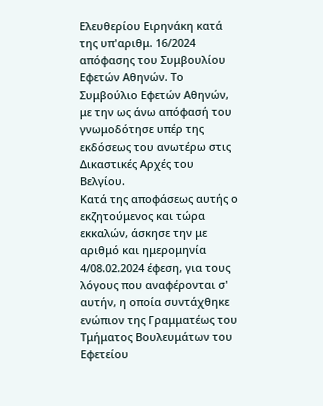Ελευθερίου Ειρηνάκη κατά της υπ'αριθμ. 16/2024 απόφασης του Συμβουλίου Εφετών Αθηνών. Το Συμβούλιο Εφετών Αθηνών, με την ως άνω απόφασή του γνωμοδότησε υπέρ της εκδόσεως του ανωτέρω στις Δικαστικές Αρχές του Βελγίου.
Κατά της αποφάσεως αυτής ο εκζητούμενος και τώρα εκκαλών, άσκησε την με αριθμό και ημερομηνία 4/08.02.2024 έφεση, για τους λόγους που αναφέρονται σ' αυτήν, η οποία συντάχθηκε ενώπιον της Γραμματέως του Τμήματος Βουλευμάτων του Εφετείου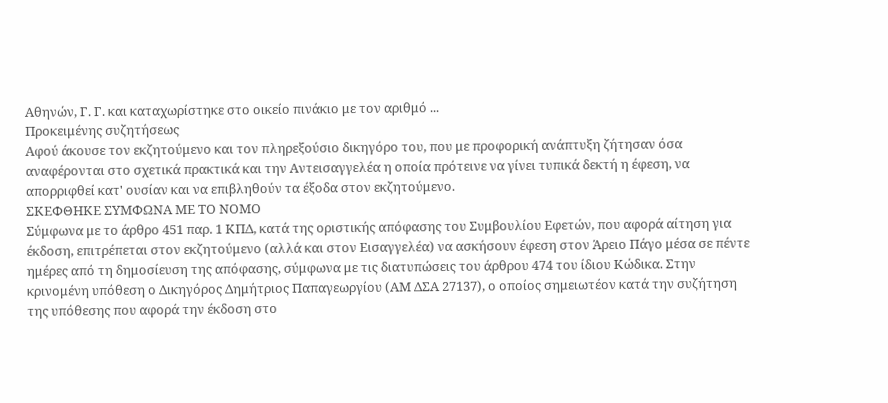Αθηνών, Γ. Γ. και καταχωρίστηκε στο οικείο πινάκιο με τον αριθμό ...
Προκειμένης συζητήσεως
Αφού άκουσε τον εκζητούμενο και τον πληρεξούσιο δικηγόρο του, που με προφορική ανάπτυξη ζήτησαν όσα αναφέρονται στο σχετικά πρακτικά και την Αντεισαγγελέα η οποία πρότεινε να γίνει τυπικά δεκτή η έφεση, να απορριφθεί κατ' ουσίαν και να επιβληθούν τα έξοδα στον εκζητούμενο.
ΣΚΕΦΘΗΚΕ ΣΥΜΦΩΝΑ ΜΕ ΤΟ ΝΟΜΟ
Σύμφωνα με το άρθρο 451 παρ. 1 ΚΠΔ, κατά της οριστικής απόφασης του Συμβουλίου Εφετών, που αφορά αίτηση για έκδοση, επιτρέπεται στον εκζητούμενο (αλλά και στον Εισαγγελέα) να ασκήσουν έφεση στον Άρειο Πάγο μέσα σε πέντε ημέρες από τη δημοσίευση της απόφασης, σύμφωνα με τις διατυπώσεις του άρθρου 474 του ίδιου Κώδικα. Στην κρινομένη υπόθεση ο Δικηγόρος Δημήτριος Παπαγεωργίου (ΑΜ ΔΣΑ 27137), ο οποίος σημειωτέον κατά την συζήτηση της υπόθεσης που αφορά την έκδοση στο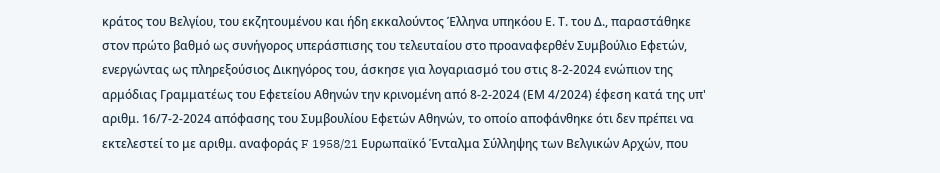κράτος του Βελγίου, του εκζητουμένου και ήδη εκκαλούντος Έλληνα υπηκόου Ε. Τ. του Δ., παραστάθηκε στον πρώτο βαθμό ως συνήγορος υπεράσπισης του τελευταίου στο προαναφερθέν Συμβούλιο Εφετών, ενεργώντας ως πληρεξούσιος Δικηγόρος του, άσκησε για λογαριασμό του στις 8-2-2024 ενώπιον της αρμόδιας Γραμματέως του Εφετείου Αθηνών την κρινομένη από 8-2-2024 (ΕΜ 4/2024) έφεση κατά της υπ' αριθμ. 16/7-2-2024 απόφασης του Συμβουλίου Εφετών Αθηνών, το οποίο αποφάνθηκε ότι δεν πρέπει να εκτελεστεί το με αριθμ. αναφοράς F 1958/21 Ευρωπαϊκό Ένταλμα Σύλληψης των Βελγικών Αρχών, που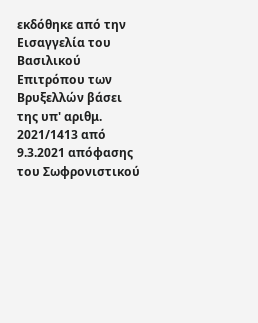εκδόθηκε από την Εισαγγελία του Βασιλικού Επιτρόπου των Βρυξελλών βάσει της υπ' αριθμ. 2021/1413 από 9.3.2021 απόφασης του Σωφρονιστικού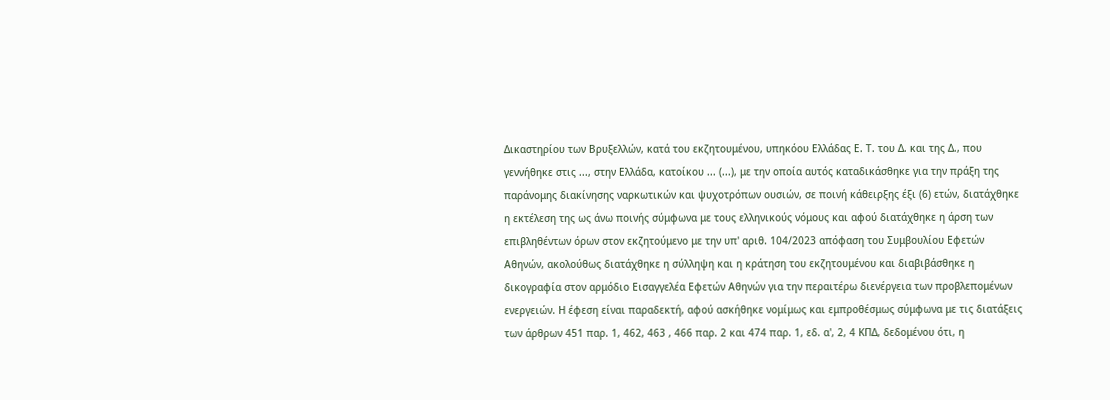Δικαστηρίου των Βρυξελλών, κατά του εκζητουμένου, υπηκόου Ελλάδας Ε. Τ. του Δ. και της Δ., που γεννήθηκε στις ..., στην Ελλάδα, κατοίκου ... (...), με την οποία αυτός καταδικάσθηκε για την πράξη της παράνομης διακίνησης ναρκωτικών και ψυχοτρόπων ουσιών, σε ποινή κάθειρξης έξι (6) ετών, διατάχθηκε η εκτέλεση της ως άνω ποινής σύμφωνα με τους ελληνικούς νόμους και αφού διατάχθηκε η άρση των επιβληθέντων όρων στον εκζητούμενο με την υπ' αριθ. 104/2023 απόφαση του Συμβουλίου Εφετών Αθηνών, ακολούθως διατάχθηκε η σύλληψη και η κράτηση του εκζητουμένου και διαβιβάσθηκε η δικογραφία στον αρμόδιο Εισαγγελέα Εφετών Αθηνών για την περαιτέρω διενέργεια των προβλεπομένων ενεργειών. Η έφεση είναι παραδεκτή, αφού ασκήθηκε νομίμως και εμπροθέσμως σύμφωνα με τις διατάξεις των άρθρων 451 παρ. 1, 462, 463 , 466 παρ. 2 και 474 παρ. 1, εδ. α', 2, 4 ΚΠΔ, δεδομένου ότι, η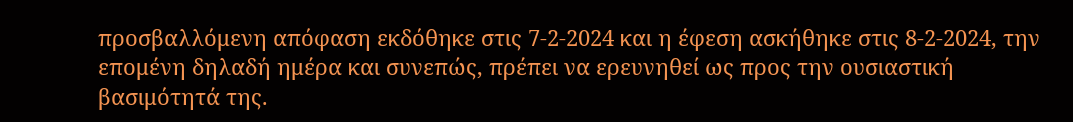προσβαλλόμενη απόφαση εκδόθηκε στις 7-2-2024 και η έφεση ασκήθηκε στις 8-2-2024, την επομένη δηλαδή ημέρα και συνεπώς, πρέπει να ερευνηθεί ως προς την ουσιαστική βασιμότητά της.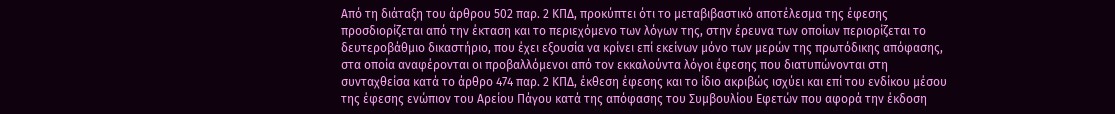Από τη διάταξη του άρθρου 502 παρ. 2 ΚΠΔ, προκύπτει ότι το μεταβιβαστικό αποτέλεσμα της έφεσης προσδιορίζεται από την έκταση και το περιεχόμενο των λόγων της, στην έρευνα των οποίων περιορίζεται το δευτεροβάθμιο δικαστήριο, που έχει εξουσία να κρίνει επί εκείνων μόνο των μερών της πρωτόδικης απόφασης, στα οποία αναφέρονται οι προβαλλόμενοι από τον εκκαλούντα λόγοι έφεσης που διατυπώνονται στη συνταχθείσα κατά το άρθρο 474 παρ. 2 ΚΠΔ, έκθεση έφεσης και το ίδιο ακριβώς ισχύει και επί του ενδίκου μέσου της έφεσης ενώπιον του Αρείου Πάγου κατά της απόφασης του Συμβουλίου Εφετών που αφορά την έκδοση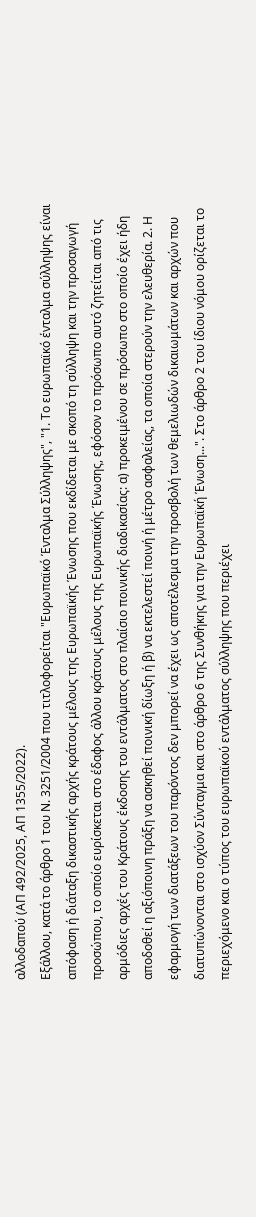αλλοδαπού (ΑΠ 492/2025, ΑΠ 1355/2022).
Εξάλλου, κατά το άρθρο 1 του Ν. 3251/2004 που τιτλοφορείται "Ευρωπαϊκό Ένταλμα Σύλληψης", "1. Το ευρωπαϊκό ένταλμα σύλληψης είναι απόφαση ή διάταξη δικαστικής αρχής κράτους μέλους της Ευρωπαϊκής Ένωσης που εκδίδεται με σκοπό τη σύλληψη και την προσαγωγή προσώπου, το οποίο ευρίσκεται στο έδαφος άλλου κράτους μέλους της Ευρωπαϊκής Ένωσης, εφόσον το πρόσωπο αυτό ζητείται από τις αρμόδιες αρχές του Κράτους έκδοσης του εντάλματος στο πλαίσιο ποινικής διαδικασίας: α) προκειμένου σε πρόσωπο στο οποίο έχει ήδη αποδοθεί η αξιόποινη πράξη να ασκηθεί ποινική δίωξη ή β) να εκτελεστεί ποινή ή μέτρο ασφαλείας, τα οποία στερούν την ελευθερία. 2. Η εφαρμογή των διατάξεων του παρόντος δεν μπορεί να έχει ως αποτέλεσμα την προσβολή των θεμελιωδών δικαιωμάτων και αρχών που διατυπώνονται στο ισχύον Σύνταγμα και στο άρθρο 6 της Συνθήκης για την Ευρωπαϊκή Ένωση...". Στο άρθρο 2 του ίδιου νόμου ορίζεται το περιεχόμενο και ο τύπος του ευρωπαϊκού εντάλματος σύλληψης που περιέχει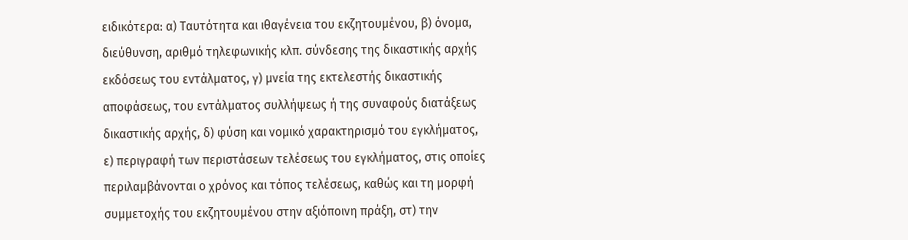ειδικότερα: α) Ταυτότητα και ιθαγένεια του εκζητουμένου, β) όνομα, διεύθυνση, αριθμό τηλεφωνικής κλπ. σύνδεσης της δικαστικής αρχής εκδόσεως του εντάλματος, γ) μνεία της εκτελεστής δικαστικής αποφάσεως, του εντάλματος συλλήψεως ή της συναφούς διατάξεως δικαστικής αρχής, δ) φύση και νομικό χαρακτηρισμό του εγκλήματος, ε) περιγραφή των περιστάσεων τελέσεως του εγκλήματος, στις οποίες περιλαμβάνονται ο χρόνος και τόπος τελέσεως, καθώς και τη μορφή συμμετοχής του εκζητουμένου στην αξιόποινη πράξη, στ) την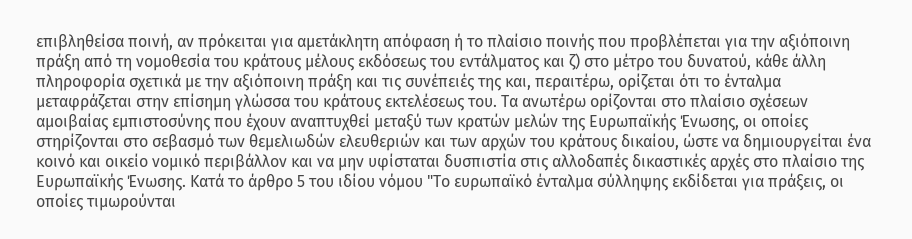επιβληθείσα ποινή, αν πρόκειται για αμετάκλητη απόφαση ή το πλαίσιο ποινής που προβλέπεται για την αξιόποινη πράξη από τη νομοθεσία του κράτους μέλους εκδόσεως του εντάλματος και ζ) στο μέτρο του δυνατού, κάθε άλλη πληροφορία σχετικά με την αξιόποινη πράξη και τις συνέπειές της και, περαιτέρω, ορίζεται ότι το ένταλμα μεταφράζεται στην επίσημη γλώσσα του κράτους εκτελέσεως του. Τα ανωτέρω ορίζονται στο πλαίσιο σχέσεων αμοιβαίας εμπιστοσύνης που έχουν αναπτυχθεί μεταξύ των κρατών μελών της Ευρωπαϊκής Ένωσης, οι οποίες στηρίζονται στο σεβασμό των θεμελιωδών ελευθεριών και των αρχών του κράτους δικαίου, ώστε να δημιουργείται ένα κοινό και οικείο νομικό περιβάλλον και να μην υφίσταται δυσπιστία στις αλλοδαπές δικαστικές αρχές στο πλαίσιο της Ευρωπαϊκής Ένωσης. Κατά το άρθρο 5 του ιδίου νόμου "Το ευρωπαϊκό ένταλμα σύλληψης εκδίδεται για πράξεις, οι οποίες τιμωρούνται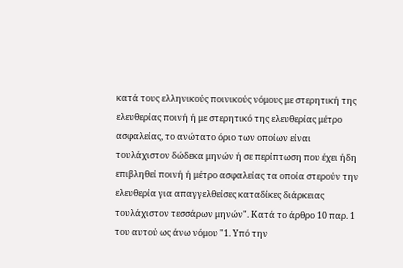κατά τους ελληνικούς ποινικούς νόμους με στερητική της ελευθερίας ποινή ή με στερητικό της ελευθερίας μέτρο ασφαλείας, το ανώτατο όριο των οποίων είναι τουλάχιστον δώδεκα μηνών ή σε περίπτωση που έχει ήδη επιβληθεί ποινή ή μέτρο ασφαλείας τα οποία στερούν την ελευθερία για απαγγελθείσες καταδίκες διάρκειας τουλάχιστον τεσσάρων μηνών". Κατά το άρθρο 10 παρ. 1 του αυτού ως άνω νόμου "1. Υπό την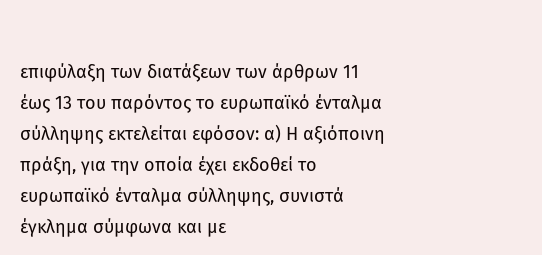επιφύλαξη των διατάξεων των άρθρων 11 έως 13 του παρόντος το ευρωπαϊκό ένταλμα σύλληψης εκτελείται εφόσον: α) Η αξιόποινη πράξη, για την οποία έχει εκδοθεί το ευρωπαϊκό ένταλμα σύλληψης, συνιστά έγκλημα σύμφωνα και με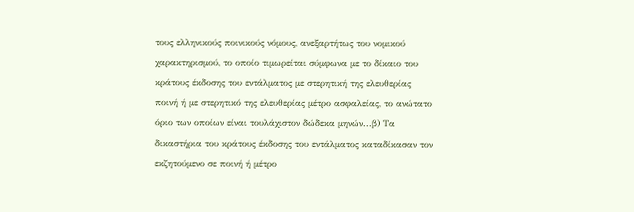τους ελληνικούς ποινικούς νόμους, ανεξαρτήτως του νομικού χαρακτηρισμού, το οποίο τιμωρείται σύμφωνα με το δίκαιο του κράτους έκδοσης του εντάλματος με στερητική της ελευθερίας ποινή ή με στερητικό της ελευθερίας μέτρο ασφαλείας, το ανώτατο όριο των οποίων είναι τουλάχιστον δώδεκα μηνών...β) Τα δικαστήρια του κράτους έκδοσης του εντάλματος καταδίκασαν τον εκζητούμενο σε ποινή ή μέτρο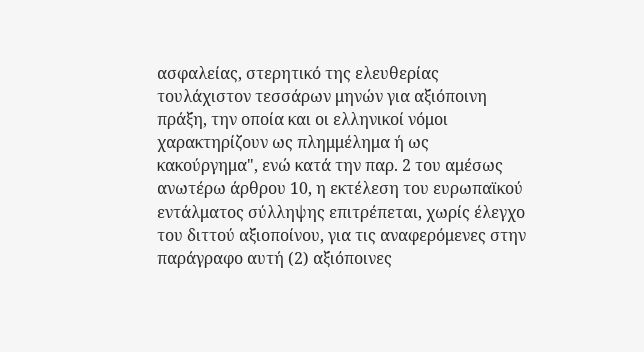ασφαλείας, στερητικό της ελευθερίας τουλάχιστον τεσσάρων μηνών για αξιόποινη πράξη, την οποία και οι ελληνικοί νόμοι χαρακτηρίζουν ως πλημμέλημα ή ως κακούργημα", ενώ κατά την παρ. 2 του αμέσως ανωτέρω άρθρου 10, η εκτέλεση του ευρωπαϊκού εντάλματος σύλληψης επιτρέπεται, χωρίς έλεγχο του διττού αξιοποίνου, για τις αναφερόμενες στην παράγραφο αυτή (2) αξιόποινες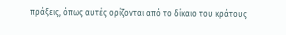πράξεις, όπως αυτές ορίζονται από το δίκαιο του κράτους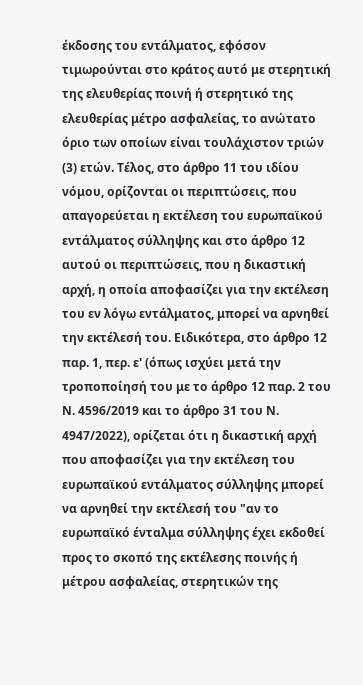έκδοσης του εντάλματος, εφόσον τιμωρούνται στο κράτος αυτό με στερητική της ελευθερίας ποινή ή στερητικό της ελευθερίας μέτρο ασφαλείας, το ανώτατο όριο των οποίων είναι τουλάχιστον τριών (3) ετών. Τέλος, στο άρθρο 11 του ιδίου νόμου, ορίζονται οι περιπτώσεις, που απαγορεύεται η εκτέλεση του ευρωπαϊκού εντάλματος σύλληψης και στο άρθρο 12 αυτού οι περιπτώσεις, που η δικαστική αρχή, η οποία αποφασίζει για την εκτέλεση του εν λόγω εντάλματος, μπορεί να αρνηθεί την εκτέλεσή του. Ειδικότερα, στο άρθρο 12 παρ. 1, περ. ε' (όπως ισχύει μετά την τροποποίησή του με το άρθρο 12 παρ. 2 του Ν. 4596/2019 και το άρθρο 31 του Ν. 4947/2022), ορίζεται ότι η δικαστική αρχή που αποφασίζει για την εκτέλεση του ευρωπαϊκού εντάλματος σύλληψης μπορεί να αρνηθεί την εκτέλεσή του "αν το ευρωπαϊκό ένταλμα σύλληψης έχει εκδοθεί προς το σκοπό της εκτέλεσης ποινής ή μέτρου ασφαλείας, στερητικών της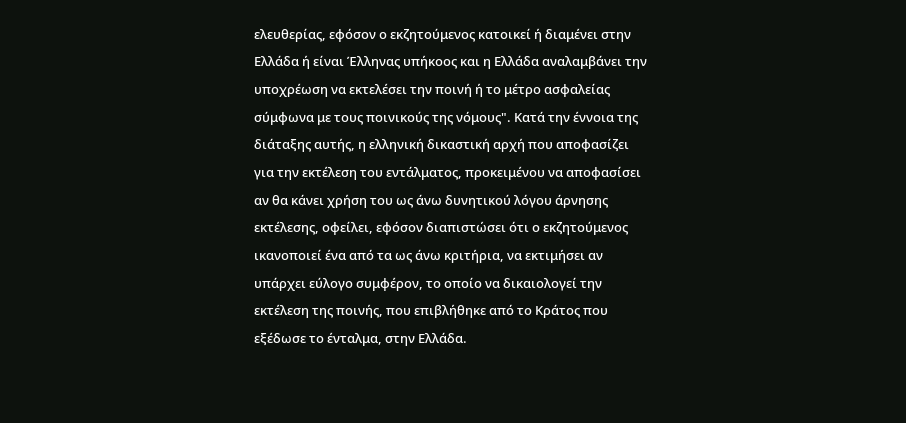ελευθερίας, εφόσον ο εκζητούμενος κατοικεί ή διαμένει στην Ελλάδα ή είναι Έλληνας υπήκοος και η Ελλάδα αναλαμβάνει την υποχρέωση να εκτελέσει την ποινή ή το μέτρο ασφαλείας σύμφωνα με τους ποινικούς της νόμους". Κατά την έννοια της διάταξης αυτής, η ελληνική δικαστική αρχή που αποφασίζει για την εκτέλεση του εντάλματος, προκειμένου να αποφασίσει αν θα κάνει χρήση του ως άνω δυνητικού λόγου άρνησης εκτέλεσης, οφείλει, εφόσον διαπιστώσει ότι ο εκζητούμενος ικανοποιεί ένα από τα ως άνω κριτήρια, να εκτιμήσει αν υπάρχει εύλογο συμφέρον, το οποίο να δικαιολογεί την εκτέλεση της ποινής, που επιβλήθηκε από το Κράτος που εξέδωσε το ένταλμα, στην Ελλάδα.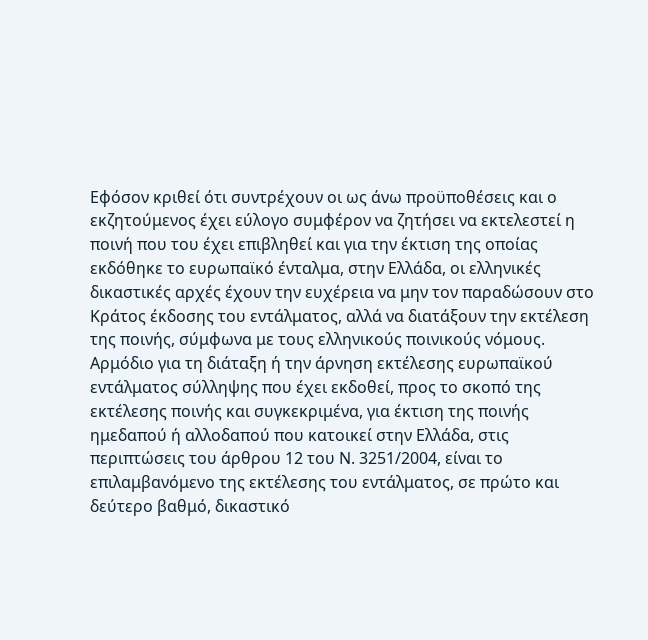Εφόσον κριθεί ότι συντρέχουν οι ως άνω προϋποθέσεις και ο εκζητούμενος έχει εύλογο συμφέρον να ζητήσει να εκτελεστεί η ποινή που του έχει επιβληθεί και για την έκτιση της οποίας εκδόθηκε το ευρωπαϊκό ένταλμα, στην Ελλάδα, οι ελληνικές δικαστικές αρχές έχουν την ευχέρεια να μην τον παραδώσουν στο Κράτος έκδοσης του εντάλματος, αλλά να διατάξουν την εκτέλεση της ποινής, σύμφωνα με τους ελληνικούς ποινικούς νόμους. Αρμόδιο για τη διάταξη ή την άρνηση εκτέλεσης ευρωπαϊκού εντάλματος σύλληψης που έχει εκδοθεί, προς το σκοπό της εκτέλεσης ποινής και συγκεκριμένα, για έκτιση της ποινής ημεδαπού ή αλλοδαπού που κατοικεί στην Ελλάδα, στις περιπτώσεις του άρθρου 12 του Ν. 3251/2004, είναι το επιλαμβανόμενο της εκτέλεσης του εντάλματος, σε πρώτο και δεύτερο βαθμό, δικαστικό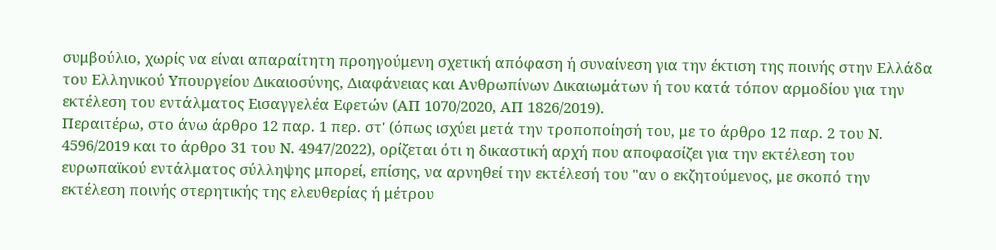συμβούλιο, χωρίς να είναι απαραίτητη προηγούμενη σχετική απόφαση ή συναίνεση για την έκτιση της ποινής στην Ελλάδα του Ελληνικού Υπουργείου Δικαιοσύνης, Διαφάνειας και Ανθρωπίνων Δικαιωμάτων ή του κατά τόπον αρμοδίου για την εκτέλεση του εντάλματος Εισαγγελέα Εφετών (ΑΠ 1070/2020, ΑΠ 1826/2019).
Περαιτέρω, στο άνω άρθρο 12 παρ. 1 περ. στ' (όπως ισχύει μετά την τροποποίησή του, με το άρθρο 12 παρ. 2 του Ν. 4596/2019 και το άρθρο 31 του Ν. 4947/2022), ορίζεται ότι η δικαστική αρχή που αποφασίζει για την εκτέλεση του ευρωπαϊκού εντάλματος σύλληψης μπορεί, επίσης, να αρνηθεί την εκτέλεσή του "αν ο εκζητούμενος, με σκοπό την εκτέλεση ποινής στερητικής της ελευθερίας ή μέτρου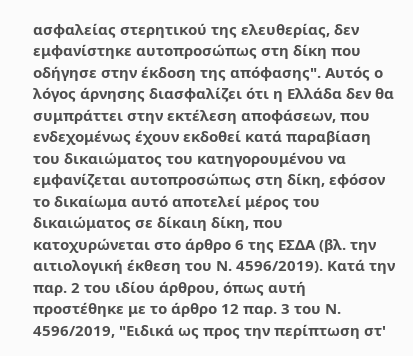ασφαλείας στερητικού της ελευθερίας, δεν εμφανίστηκε αυτοπροσώπως στη δίκη που οδήγησε στην έκδοση της απόφασης". Αυτός ο λόγος άρνησης διασφαλίζει ότι η Ελλάδα δεν θα συμπράττει στην εκτέλεση αποφάσεων, που ενδεχομένως έχουν εκδοθεί κατά παραβίαση του δικαιώματος του κατηγορουμένου να εμφανίζεται αυτοπροσώπως στη δίκη, εφόσον το δικαίωμα αυτό αποτελεί μέρος του δικαιώματος σε δίκαιη δίκη, που κατοχυρώνεται στο άρθρο 6 της ΕΣΔΑ (βλ. την αιτιολογική έκθεση του Ν. 4596/2019). Κατά την παρ. 2 του ιδίου άρθρου, όπως αυτή προστέθηκε με το άρθρο 12 παρ. 3 του Ν. 4596/2019, "Ειδικά ως προς την περίπτωση στ'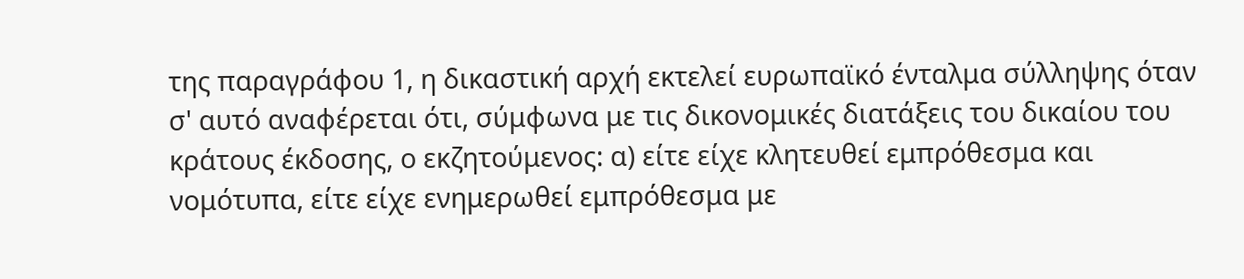της παραγράφου 1, η δικαστική αρχή εκτελεί ευρωπαϊκό ένταλμα σύλληψης όταν σ' αυτό αναφέρεται ότι, σύμφωνα με τις δικονομικές διατάξεις του δικαίου του κράτους έκδοσης, ο εκζητούμενος: α) είτε είχε κλητευθεί εμπρόθεσμα και νομότυπα, είτε είχε ενημερωθεί εμπρόθεσμα με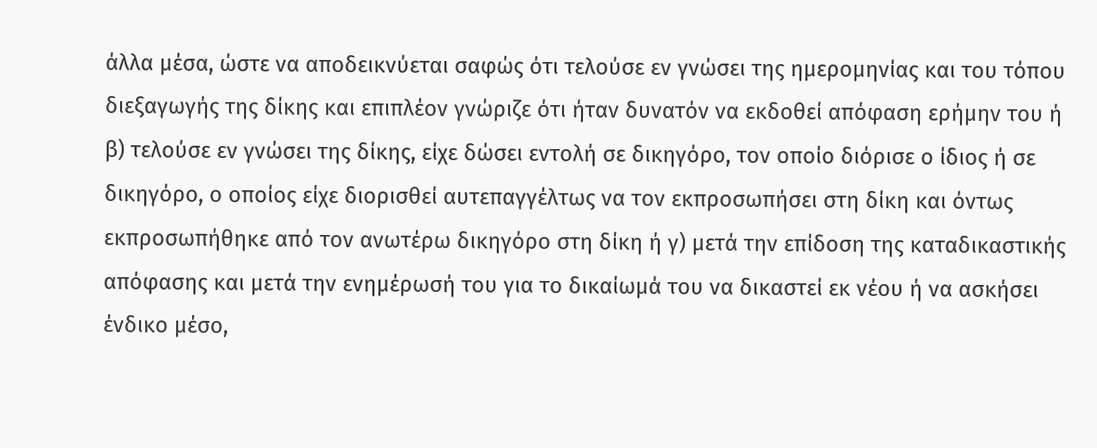άλλα μέσα, ώστε να αποδεικνύεται σαφώς ότι τελούσε εν γνώσει της ημερομηνίας και του τόπου διεξαγωγής της δίκης και επιπλέον γνώριζε ότι ήταν δυνατόν να εκδοθεί απόφαση ερήμην του ή β) τελούσε εν γνώσει της δίκης, είχε δώσει εντολή σε δικηγόρο, τον οποίο διόρισε ο ίδιος ή σε δικηγόρο, ο οποίος είχε διορισθεί αυτεπαγγέλτως να τον εκπροσωπήσει στη δίκη και όντως εκπροσωπήθηκε από τον ανωτέρω δικηγόρο στη δίκη ή γ) μετά την επίδοση της καταδικαστικής απόφασης και μετά την ενημέρωσή του για το δικαίωμά του να δικαστεί εκ νέου ή να ασκήσει ένδικο μέσο,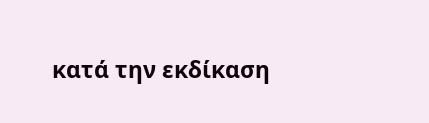κατά την εκδίκαση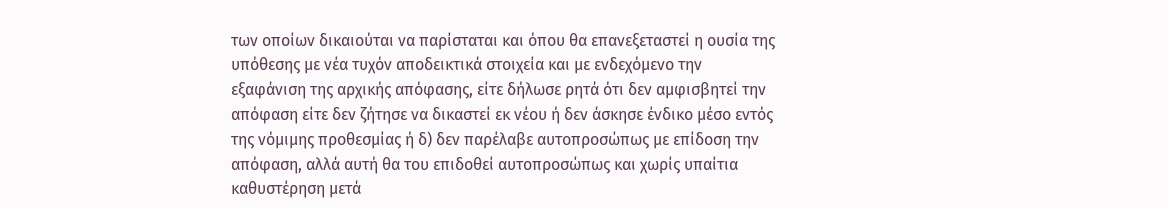των οποίων δικαιούται να παρίσταται και όπου θα επανεξεταστεί η ουσία της υπόθεσης με νέα τυχόν αποδεικτικά στοιχεία και με ενδεχόμενο την εξαφάνιση της αρχικής απόφασης, είτε δήλωσε ρητά ότι δεν αμφισβητεί την απόφαση είτε δεν ζήτησε να δικαστεί εκ νέου ή δεν άσκησε ένδικο μέσο εντός της νόμιμης προθεσμίας ή δ) δεν παρέλαβε αυτοπροσώπως με επίδοση την απόφαση, αλλά αυτή θα του επιδοθεί αυτοπροσώπως και χωρίς υπαίτια καθυστέρηση μετά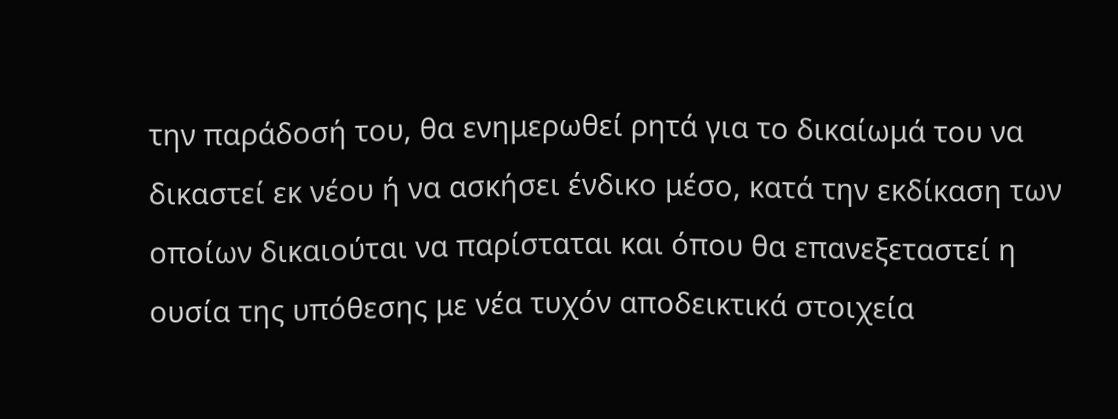την παράδοσή του, θα ενημερωθεί ρητά για το δικαίωμά του να δικαστεί εκ νέου ή να ασκήσει ένδικο μέσο, κατά την εκδίκαση των οποίων δικαιούται να παρίσταται και όπου θα επανεξεταστεί η ουσία της υπόθεσης με νέα τυχόν αποδεικτικά στοιχεία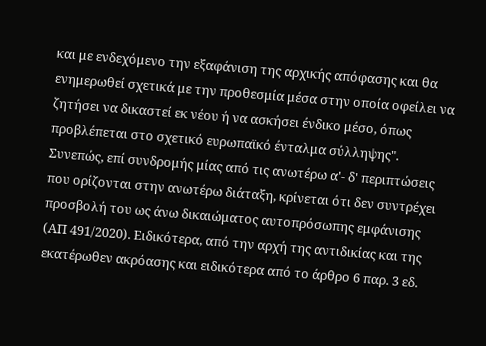και με ενδεχόμενο την εξαφάνιση της αρχικής απόφασης και θα ενημερωθεί σχετικά με την προθεσμία μέσα στην οποία οφείλει να ζητήσει να δικαστεί εκ νέου ή να ασκήσει ένδικο μέσο, όπως προβλέπεται στο σχετικό ευρωπαϊκό ένταλμα σύλληψης".
Συνεπώς, επί συνδρομής μίας από τις ανωτέρω α'- δ' περιπτώσεις που ορίζονται στην ανωτέρω διάταξη, κρίνεται ότι δεν συντρέχει προσβολή του ως άνω δικαιώματος αυτοπρόσωπης εμφάνισης (ΑΠ 491/2020). Ειδικότερα, από την αρχή της αντιδικίας και της εκατέρωθεν ακρόασης και ειδικότερα από το άρθρο 6 παρ. 3 εδ.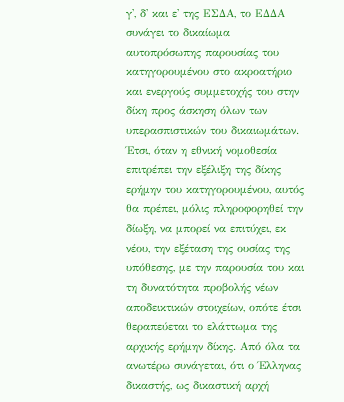γ', δ' και ε' της ΕΣΔΑ, το ΕΔΔΑ συνάγει το δικαίωμα αυτοπρόσωπης παρουσίας του κατηγορουμένου στο ακροατήριο και ενεργούς συμμετοχής του στην δίκη προς άσκηση όλων των υπερασπιστικών του δικαιωμάτων. Έτσι, όταν η εθνική νομοθεσία επιτρέπει την εξέλιξη της δίκης ερήμην του κατηγορουμένου, αυτός θα πρέπει, μόλις πληροφορηθεί την δίωξη, να μπορεί να επιτύχει, εκ νέου, την εξέταση της ουσίας της υπόθεσης, με την παρουσία του και τη δυνατότητα προβολής νέων αποδεικτικών στοιχείων, οπότε έτσι θεραπεύεται το ελάττωμα της αρχικής ερήμην δίκης. Από όλα τα ανωτέρω συνάγεται, ότι ο Έλληνας δικαστής, ως δικαστική αρχή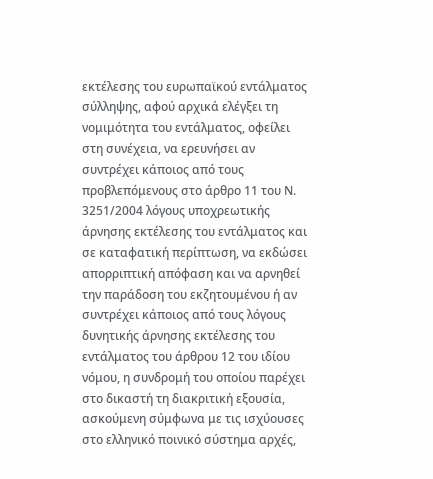εκτέλεσης του ευρωπαϊκού εντάλματος σύλληψης, αφού αρχικά ελέγξει τη νομιμότητα του εντάλματος, οφείλει στη συνέχεια, να ερευνήσει αν συντρέχει κάποιος από τους προβλεπόμενους στο άρθρο 11 του Ν. 3251/2004 λόγους υποχρεωτικής άρνησης εκτέλεσης του εντάλματος και σε καταφατική περίπτωση, να εκδώσει απορριπτική απόφαση και να αρνηθεί την παράδοση του εκζητουμένου ή αν συντρέχει κάποιος από τους λόγους δυνητικής άρνησης εκτέλεσης του εντάλματος του άρθρου 12 του ιδίου νόμου, η συνδρομή του οποίου παρέχει στο δικαστή τη διακριτική εξουσία, ασκούμενη σύμφωνα με τις ισχύουσες στο ελληνικό ποινικό σύστημα αρχές,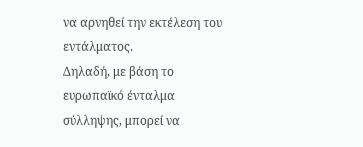να αρνηθεί την εκτέλεση του εντάλματος.
Δηλαδή, με βάση το ευρωπαϊκό ένταλμα σύλληψης, μπορεί να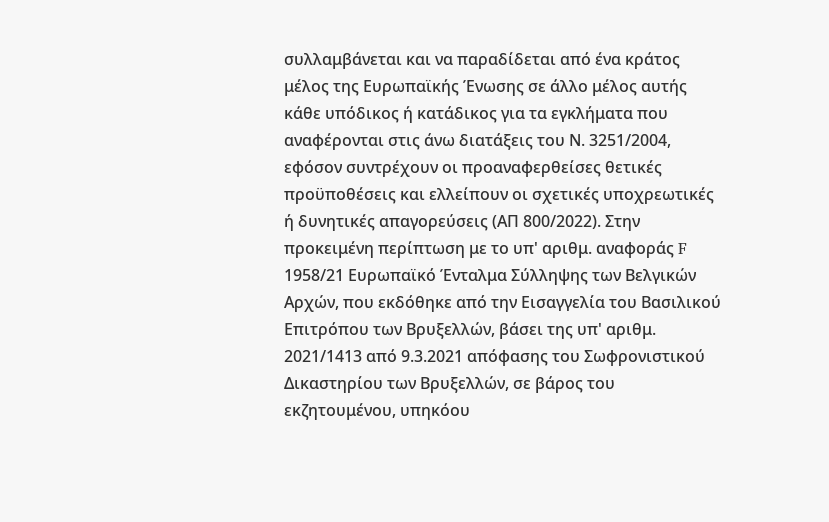συλλαμβάνεται και να παραδίδεται από ένα κράτος μέλος της Ευρωπαϊκής Ένωσης σε άλλο μέλος αυτής κάθε υπόδικος ή κατάδικος για τα εγκλήματα που αναφέρονται στις άνω διατάξεις του Ν. 3251/2004, εφόσον συντρέχουν οι προαναφερθείσες θετικές προϋποθέσεις και ελλείπουν οι σχετικές υποχρεωτικές ή δυνητικές απαγορεύσεις (ΑΠ 800/2022). Στην προκειμένη περίπτωση με το υπ' αριθμ. αναφοράς F 1958/21 Ευρωπαϊκό Ένταλμα Σύλληψης των Βελγικών Αρχών, που εκδόθηκε από την Εισαγγελία του Βασιλικού Επιτρόπου των Βρυξελλών, βάσει της υπ' αριθμ. 2021/1413 από 9.3.2021 απόφασης του Σωφρονιστικού Δικαστηρίου των Βρυξελλών, σε βάρος του εκζητουμένου, υπηκόου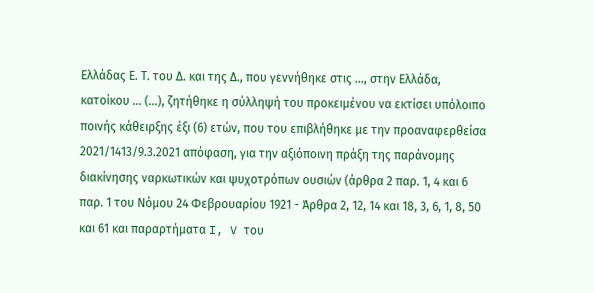Ελλάδας Ε. Τ. του Δ. και της Δ., που γεννήθηκε στις ..., στην Ελλάδα, κατοίκου ... (...), ζητήθηκε η σύλληψή του προκειμένου να εκτίσει υπόλοιπο ποινής κάθειρξης έξι (6) ετών, που του επιβλήθηκε με την προαναφερθείσα 2021/1413/9.3.2021 απόφαση, για την αξιόποινη πράξη της παράνομης διακίνησης ναρκωτικών και ψυχοτρόπων ουσιών (άρθρα 2 παρ. 1, 4 και 6 παρ. 1 του Νόμου 24 Φεβρουαρίου 1921 - Άρθρα 2, 12, 14 και 18, 3, 6, 1, 8, 50 και 61 και παραρτήματα I, V του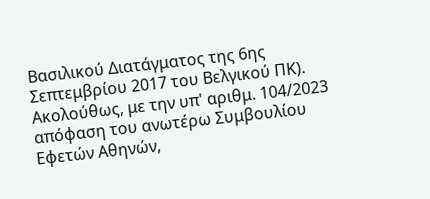Βασιλικού Διατάγματος της 6ης Σεπτεμβρίου 2017 του Βελγικού ΠΚ). Ακολούθως, με την υπ' αριθμ. 104/2023 απόφαση του ανωτέρω Συμβουλίου Εφετών Αθηνών,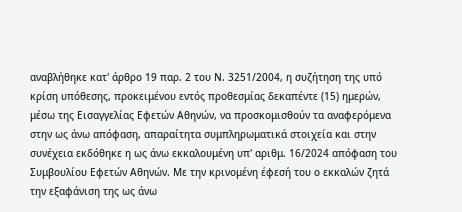αναβλήθηκε κατ' άρθρο 19 παρ. 2 του Ν. 3251/2004, η συζήτηση της υπό κρίση υπόθεσης, προκειμένου εντός προθεσμίας δεκαπέντε (15) ημερών, μέσω της Εισαγγελίας Εφετών Αθηνών, να προσκομισθούν τα αναφερόμενα στην ως άνω απόφαση, απαραίτητα συμπληρωματικά στοιχεία και στην συνέχεια εκδόθηκε η ως άνω εκκαλουμένη υπ' αριθμ. 16/2024 απόφαση του Συμβουλίου Εφετών Αθηνών. Με την κρινομένη έφεσή του ο εκκαλών ζητά την εξαφάνιση της ως άνω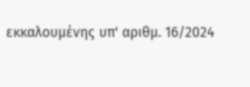εκκαλουμένης υπ' αριθμ. 16/2024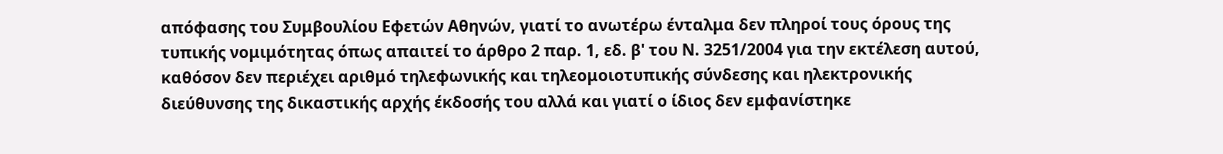απόφασης του Συμβουλίου Εφετών Αθηνών, γιατί το ανωτέρω ένταλμα δεν πληροί τους όρους της τυπικής νομιμότητας όπως απαιτεί το άρθρο 2 παρ. 1, εδ. β' του Ν. 3251/2004 για την εκτέλεση αυτού, καθόσον δεν περιέχει αριθμό τηλεφωνικής και τηλεομοιοτυπικής σύνδεσης και ηλεκτρονικής διεύθυνσης της δικαστικής αρχής έκδοσής του αλλά και γιατί ο ίδιος δεν εμφανίστηκε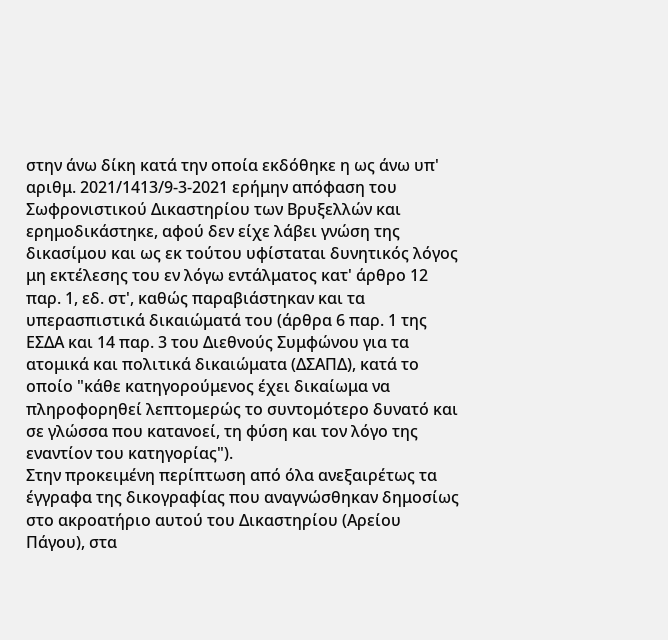στην άνω δίκη κατά την οποία εκδόθηκε η ως άνω υπ' αριθμ. 2021/1413/9-3-2021 ερήμην απόφαση του Σωφρονιστικού Δικαστηρίου των Βρυξελλών και ερημοδικάστηκε, αφού δεν είχε λάβει γνώση της δικασίμου και ως εκ τούτου υφίσταται δυνητικός λόγος μη εκτέλεσης του εν λόγω εντάλματος κατ' άρθρο 12 παρ. 1, εδ. στ', καθώς παραβιάστηκαν και τα υπερασπιστικά δικαιώματά του (άρθρα 6 παρ. 1 της ΕΣΔΑ και 14 παρ. 3 του Διεθνούς Συμφώνου για τα ατομικά και πολιτικά δικαιώματα (ΔΣΑΠΔ), κατά το οποίο "κάθε κατηγορούμενος έχει δικαίωμα να πληροφορηθεί λεπτομερώς το συντομότερο δυνατό και σε γλώσσα που κατανοεί, τη φύση και τον λόγο της εναντίον του κατηγορίας").
Στην προκειμένη περίπτωση από όλα ανεξαιρέτως τα έγγραφα της δικογραφίας που αναγνώσθηκαν δημοσίως στο ακροατήριο αυτού του Δικαστηρίου (Αρείου Πάγου), στα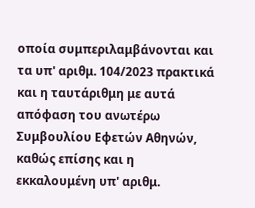οποία συμπεριλαμβάνονται και τα υπ' αριθμ. 104/2023 πρακτικά και η ταυτάριθμη με αυτά απόφαση του ανωτέρω Συμβουλίου Εφετών Αθηνών, καθώς επίσης και η εκκαλουμένη υπ' αριθμ.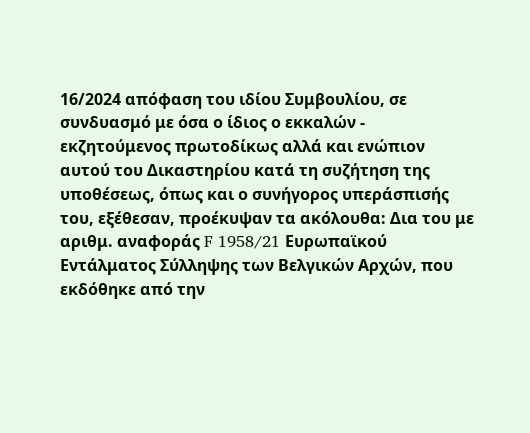16/2024 απόφαση του ιδίου Συμβουλίου, σε συνδυασμό με όσα ο ίδιος ο εκκαλών - εκζητούμενος πρωτοδίκως αλλά και ενώπιον αυτού του Δικαστηρίου κατά τη συζήτηση της υποθέσεως, όπως και ο συνήγορος υπεράσπισής του, εξέθεσαν, προέκυψαν τα ακόλουθα: Δια του με αριθμ. αναφοράς F 1958/21 Ευρωπαϊκού Εντάλματος Σύλληψης των Βελγικών Αρχών, που εκδόθηκε από την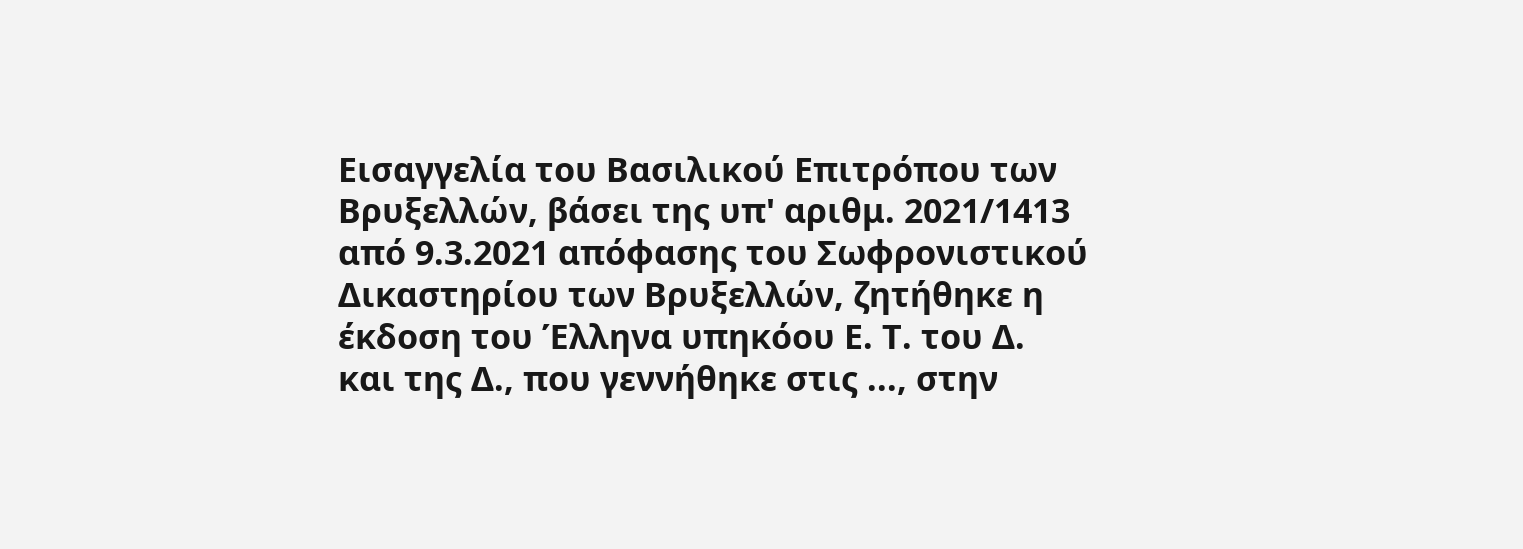Εισαγγελία του Βασιλικού Επιτρόπου των Βρυξελλών, βάσει της υπ' αριθμ. 2021/1413 από 9.3.2021 απόφασης του Σωφρονιστικού Δικαστηρίου των Βρυξελλών, ζητήθηκε η έκδοση του Έλληνα υπηκόου Ε. Τ. του Δ. και της Δ., που γεννήθηκε στις ..., στην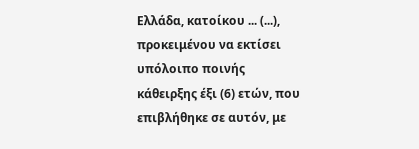Ελλάδα, κατοίκου ... (...), προκειμένου να εκτίσει υπόλοιπο ποινής κάθειρξης έξι (6) ετών, που επιβλήθηκε σε αυτόν, με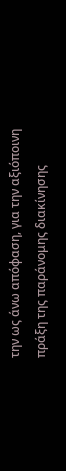την ως άνω απόφαση, για την αξιόποινη πράξη της παράνομης διακίνησης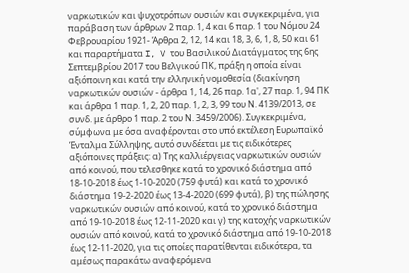ναρκωτικών και ψυχοτρόπων ουσιών και συγκεκριμένα, για παράβαση των άρθρων 2 παρ. 1, 4 και 6 παρ. 1 του Νόμου 24 Φεβρουαρίου 1921- Άρθρα 2, 12, 14 και 18, 3, 6, 1, 8, 50 και 61 και παραρτήματα I, V του Βασιλικού Διατάγματος της 6ης Σεπτεμβρίου 2017 του Βελγικού ΠΚ, πράξη η οποία είναι αξιόποινη και κατά την ελληνική νομοθεσία (διακίνηση ναρκωτικών ουσιών - άρθρα 1, 14, 26 παρ. 1α', 27 παρ. 1, 94 ΠΚ και άρθρα 1 παρ. 1, 2, 20 παρ. 1, 2, 3, 99 του Ν. 4139/2013, σε συνδ. με άρθρο 1 παρ. 2 του Ν. 3459/2006). Συγκεκριμένα, σύμφωνα με όσα αναφέρονται στο υπό εκτέλεση Ευρωπαϊκό Ένταλμα Σύλληψης, αυτό συνδέεται με τις ειδικότερες αξιόποινες πράξεις: α) Της καλλιέργειας ναρκωτικών ουσιών από κοινού, που τελεσθηκε κατά το χρονικό διάστημα από 18-10-2018 έως 1-10-2020 (759 φυτά) και κατά το χρονικό διάστημα 19-2-2020 έως 13-4-2020 (699 φυτά), β) της πώλησης ναρκωτικών ουσιών από κοινού, κατά το χρονικό διάστημα από 19-10-2018 έως 12-11-2020 και γ) της κατοχής ναρκωτικών ουσιών από κοινού, κατά το χρονικό διάστημα από 19-10-2018 έως 12-11-2020, για τις οποίες παρατίθενται ειδικότερα, τα αμέσως παρακάτω αναφερόμενα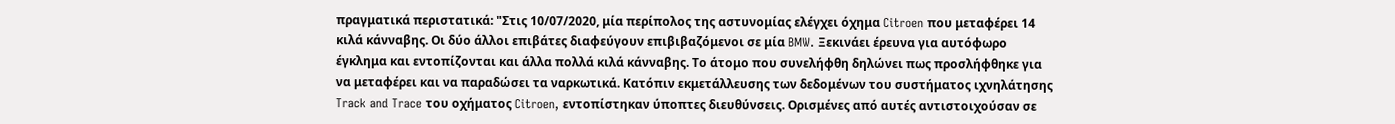πραγματικά περιστατικά: "Στις 10/07/2020, μία περίπολος της αστυνομίας ελέγχει όχημα Citroen που μεταφέρει 14 κιλά κάνναβης. Οι δύο άλλοι επιβάτες διαφεύγουν επιβιβαζόμενοι σε μία BMW. Ξεκινάει έρευνα για αυτόφωρο έγκλημα και εντοπίζονται και άλλα πολλά κιλά κάνναβης. Το άτομο που συνελήφθη δηλώνει πως προσλήφθηκε για να μεταφέρει και να παραδώσει τα ναρκωτικά. Κατόπιν εκμετάλλευσης των δεδομένων του συστήματος ιχνηλάτησης Track and Trace του οχήματος Citroen, εντοπίστηκαν ύποπτες διευθύνσεις. Ορισμένες από αυτές αντιστοιχούσαν σε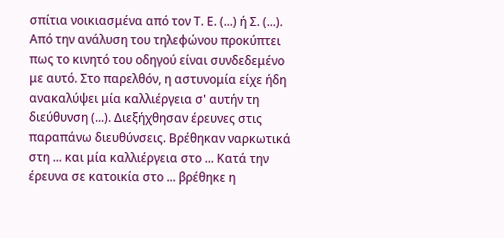σπίτια νοικιασμένα από τον Τ. Ε. (...) ή Σ. (...). Από την ανάλυση του τηλεφώνου προκύπτει πως το κινητό του οδηγού είναι συνδεδεμένο με αυτό. Στο παρελθόν, η αστυνομία είχε ήδη ανακαλύψει μία καλλιέργεια σ' αυτήν τη διεύθυνση (...). Διεξήχθησαν έρευνες στις παραπάνω διευθύνσεις. Βρέθηκαν ναρκωτικά στη ... και μία καλλιέργεια στο ... Κατά την έρευνα σε κατοικία στο ... βρέθηκε η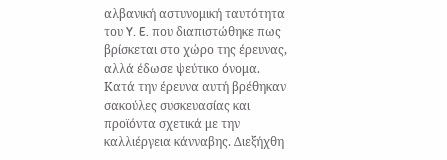αλβανική αστυνομική ταυτότητα του Y. E. που διαπιστώθηκε πως βρίσκεται στο χώρο της έρευνας, αλλά έδωσε ψεύτικο όνομα. Κατά την έρευνα αυτή βρέθηκαν σακούλες συσκευασίας και προϊόντα σχετικά με την καλλιέργεια κάνναβης. Διεξήχθη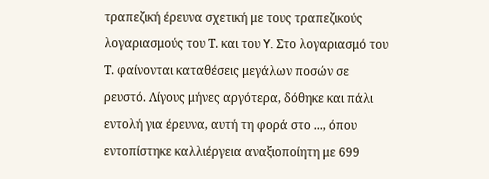τραπεζική έρευνα σχετική με τους τραπεζικούς λογαριασμούς του Τ. και του Y. Στο λογαριασμό του Τ. φαίνονται καταθέσεις μεγάλων ποσών σε ρευστό. Λίγους μήνες αργότερα, δόθηκε και πάλι εντολή για έρευνα, αυτή τη φορά στο ..., όπου εντοπίστηκε καλλιέργεια αναξιοποίητη με 699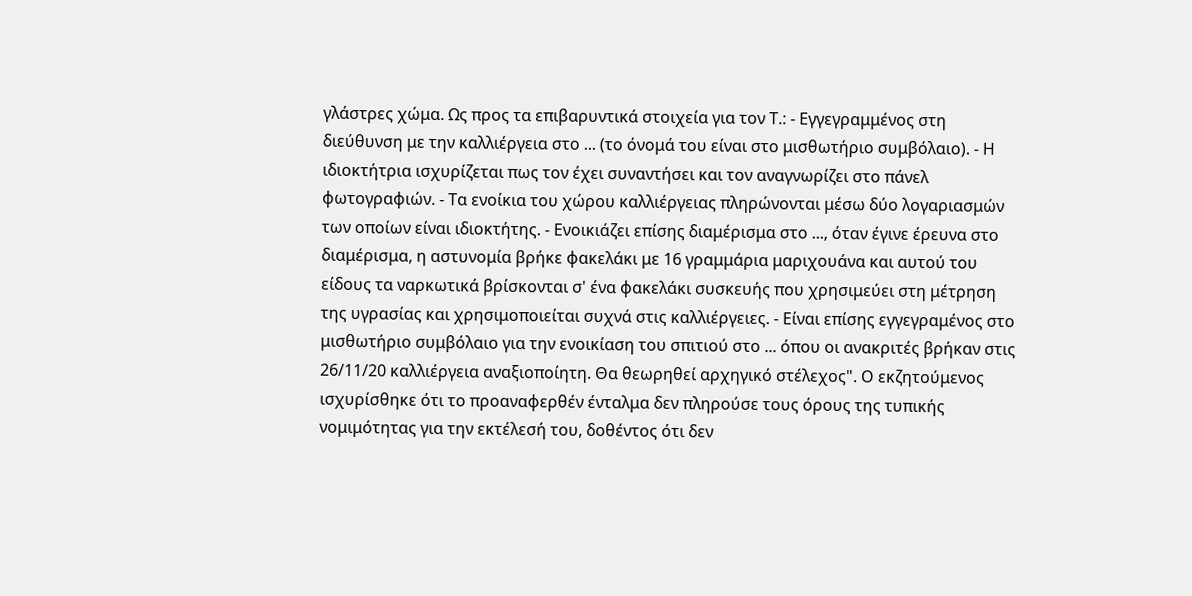γλάστρες χώμα. Ως προς τα επιβαρυντικά στοιχεία για τον Τ.: - Εγγεγραμμένος στη διεύθυνση με την καλλιέργεια στο ... (το όνομά του είναι στο μισθωτήριο συμβόλαιο). - Η ιδιοκτήτρια ισχυρίζεται πως τον έχει συναντήσει και τον αναγνωρίζει στο πάνελ φωτογραφιών. - Τα ενοίκια του χώρου καλλιέργειας πληρώνονται μέσω δύο λογαριασμών των οποίων είναι ιδιοκτήτης. - Ενοικιάζει επίσης διαμέρισμα στο ..., όταν έγινε έρευνα στο διαμέρισμα, η αστυνομία βρήκε φακελάκι με 16 γραμμάρια μαριχουάνα και αυτού του είδους τα ναρκωτικά βρίσκονται σ' ένα φακελάκι συσκευής που χρησιμεύει στη μέτρηση της υγρασίας και χρησιμοποιείται συχνά στις καλλιέργειες. - Είναι επίσης εγγεγραμένος στο μισθωτήριο συμβόλαιο για την ενοικίαση του σπιτιού στο ... όπου οι ανακριτές βρήκαν στις 26/11/20 καλλιέργεια αναξιοποίητη. Θα θεωρηθεί αρχηγικό στέλεχος". Ο εκζητούμενος ισχυρίσθηκε ότι το προαναφερθέν ένταλμα δεν πληρούσε τους όρους της τυπικής νομιμότητας για την εκτέλεσή του, δοθέντος ότι δεν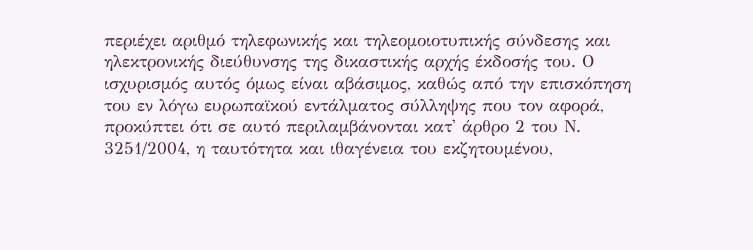περιέχει αριθμό τηλεφωνικής και τηλεομοιοτυπικής σύνδεσης και ηλεκτρονικής διεύθυνσης της δικαστικής αρχής έκδοσής του. Ο ισχυρισμός αυτός όμως είναι αβάσιμος, καθώς από την επισκόπηση του εν λόγω ευρωπαϊκού εντάλματος σύλληψης που τον αφορά, προκύπτει ότι σε αυτό περιλαμβάνονται κατ' άρθρο 2 του Ν. 3251/2004, η ταυτότητα και ιθαγένεια του εκζητουμένου,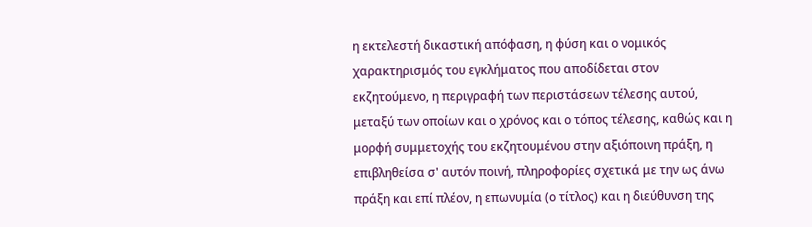η εκτελεστή δικαστική απόφαση, η φύση και ο νομικός χαρακτηρισμός του εγκλήματος που αποδίδεται στον εκζητούμενο, η περιγραφή των περιστάσεων τέλεσης αυτού, μεταξύ των οποίων και ο χρόνος και ο τόπος τέλεσης, καθώς και η μορφή συμμετοχής του εκζητουμένου στην αξιόποινη πράξη, η επιβληθείσα σ' αυτόν ποινή, πληροφορίες σχετικά με την ως άνω πράξη και επί πλέον, η επωνυμία (ο τίτλος) και η διεύθυνση της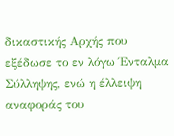δικαστικής Αρχής που εξέδωσε το εν λόγω Ένταλμα Σύλληψης, ενώ η έλλειψη αναφοράς του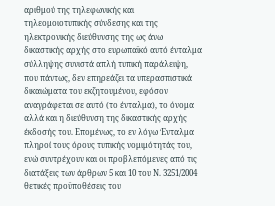αριθμού της τηλεφωνικής και τηλεομοιοτυπικής σύνδεσης και της ηλεκτρονικής διεύθυνσης της ως άνω δικαστικής αρχής στο ευρωπαϊκό αυτό ένταλμα σύλληψης συνιστά απλή τυπική παράλειψη, που πάντως, δεν επηρεάζει τα υπερασπιστικά δικαιώματα του εκζητουμένου, εφόσον αναγράφεται σε αυτό (το ένταλμα), το όνομα αλλά και η διεύθυνση της δικαστικής αρχής έκδοσής του. Επομένως, το εν λόγω Ένταλμα πληροί τους όρους τυπικής νομιμότητάς του, ενώ συντρέχουν και οι προβλεπόμενες από τις διατάξεις των άρθρων 5 και 10 του Ν. 3251/2004 θετικές προϋποθέσεις του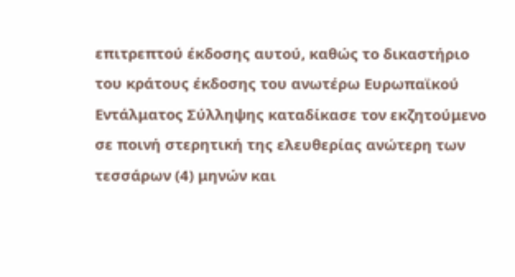επιτρεπτού έκδοσης αυτού, καθώς το δικαστήριο του κράτους έκδοσης του ανωτέρω Ευρωπαϊκού Εντάλματος Σύλληψης καταδίκασε τον εκζητούμενο σε ποινή στερητική της ελευθερίας ανώτερη των τεσσάρων (4) μηνών και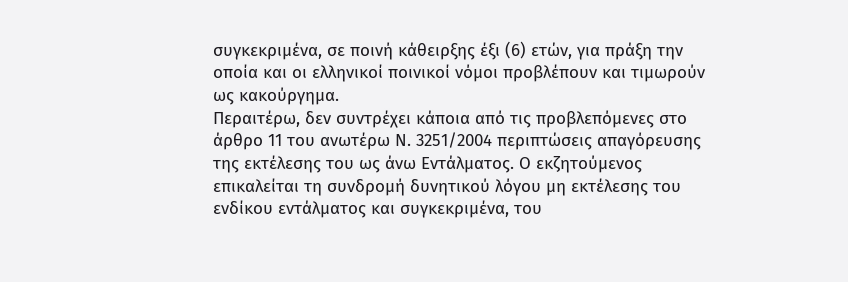συγκεκριμένα, σε ποινή κάθειρξης έξι (6) ετών, για πράξη την οποία και οι ελληνικοί ποινικοί νόμοι προβλέπουν και τιμωρούν ως κακούργημα.
Περαιτέρω, δεν συντρέχει κάποια από τις προβλεπόμενες στο άρθρο 11 του ανωτέρω Ν. 3251/2004 περιπτώσεις απαγόρευσης της εκτέλεσης του ως άνω Εντάλματος. Ο εκζητούμενος επικαλείται τη συνδρομή δυνητικού λόγου μη εκτέλεσης του ενδίκου εντάλματος και συγκεκριμένα, του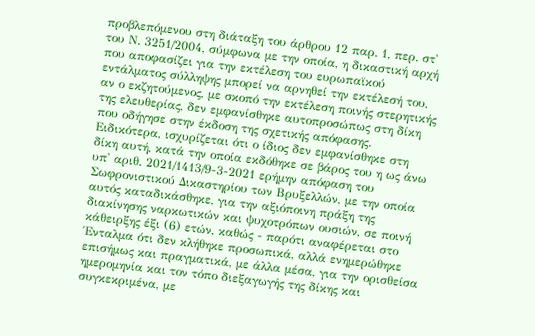προβλεπόμενου στη διάταξη του άρθρου 12 παρ. 1, περ. στ' του Ν. 3251/2004, σύμφωνα με την οποία, η δικαστική αρχή που αποφασίζει για την εκτέλεση του ευρωπαϊκού εντάλματος σύλληψης μπορεί να αρνηθεί την εκτέλεσή του, αν ο εκζητούμενος, με σκοπό την εκτέλεση ποινής στερητικής της ελευθερίας, δεν εμφανίσθηκε αυτοπροσώπως στη δίκη που οδήγησε στην έκδοση της σχετικής απόφασης. Ειδικότερα, ισχυρίζεται ότι ο ίδιος δεν εμφανίσθηκε στη δίκη αυτή, κατά την οποία εκδόθηκε σε βάρος του η ως άνω υπ' αριθ. 2021/1413/9-3-2021 ερήμην απόφαση του Σωφρονιστικού Δικαστηρίου των Βρυξελλών, με την οποία αυτός καταδικάσθηκε, για την αξιόποινη πράξη της διακίνησης ναρκωτικών και ψυχοτρόπων ουσιών, σε ποινή κάθειρξης έξι (6) ετών, καθώς - παρότι αναφέρεται στο Ένταλμα ότι δεν κλήθηκε προσωπικά, αλλά ενημερώθηκε επισήμως και πραγματικά, με άλλα μέσα, για την ορισθείσα ημερομηνία και τον τόπο διεξαγωγής της δίκης και συγκεκριμένα, με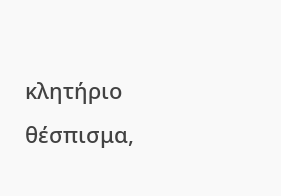κλητήριο θέσπισμα,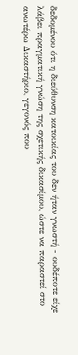δεδομένου ότι η διεύθυνση κατοικίας του δεν ήταν γνωστή - ουδέποτε είχε λάβει πραγματική γνώση της σχετικής δικασίμου, ώστε να παραστεί στο ανωτέρω Δικαστήριο, γεγονός που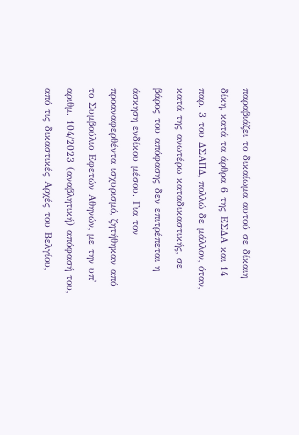παραβιάζει το δικαίωμα αυτού σε δίκαιη δίκη, κατά τα άρθρα 6 της ΕΣΔΑ και 14 παρ. 3 του ΔΣΑΠΔ, πολλώ δε μάλλον, όταν, κατά της ανωτέρω καταδικαστικής, σε βάρος του απόφασης δεν επιτρέπεται η άσκηση ενδίκου μέσου. Για τον προαναφερθέντα ισχυρισμό, ζητήθηκαν από το Συμβούλιο Εφετών Αθηνών, με την υπ' αριθμ. 104/2023 (αναβλητική) απόφασή του, από τις δικαστικές Αρχές του Βελγίου,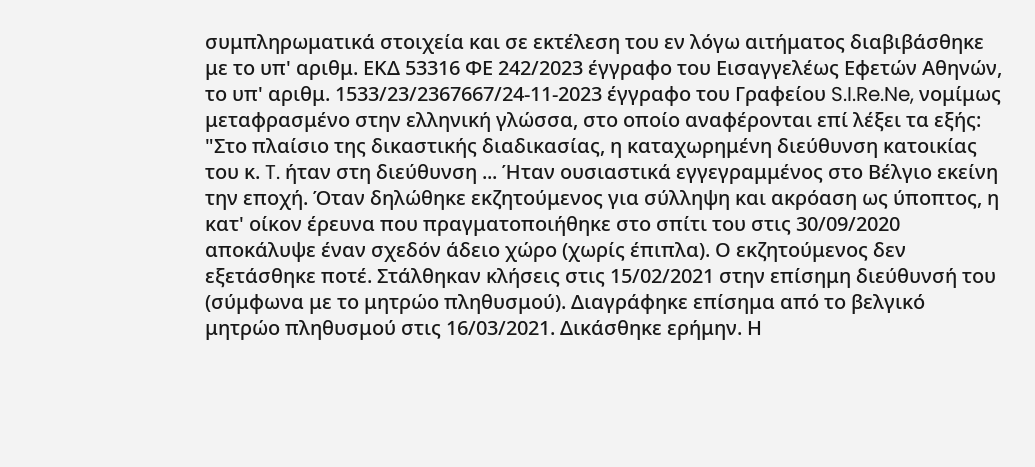συμπληρωματικά στοιχεία και σε εκτέλεση του εν λόγω αιτήματος διαβιβάσθηκε με το υπ' αριθμ. ΕΚΔ 53316 ΦΕ 242/2023 έγγραφο του Εισαγγελέως Εφετών Αθηνών, το υπ' αριθμ. 1533/23/2367667/24-11-2023 έγγραφο του Γραφείου S.I.Re.Ne, νομίμως μεταφρασμένο στην ελληνική γλώσσα, στο οποίο αναφέρονται επί λέξει τα εξής: "Στο πλαίσιο της δικαστικής διαδικασίας, η καταχωρημένη διεύθυνση κατοικίας του κ. T. ήταν στη διεύθυνση ... Ήταν ουσιαστικά εγγεγραμμένος στο Βέλγιο εκείνη την εποχή. Όταν δηλώθηκε εκζητούμενος για σύλληψη και ακρόαση ως ύποπτος, η κατ' οίκον έρευνα που πραγματοποιήθηκε στο σπίτι του στις 30/09/2020 αποκάλυψε έναν σχεδόν άδειο χώρο (χωρίς έπιπλα). Ο εκζητούμενος δεν εξετάσθηκε ποτέ. Στάλθηκαν κλήσεις στις 15/02/2021 στην επίσημη διεύθυνσή του (σύμφωνα με το μητρώο πληθυσμού). Διαγράφηκε επίσημα από το βελγικό μητρώο πληθυσμού στις 16/03/2021. Δικάσθηκε ερήμην. Η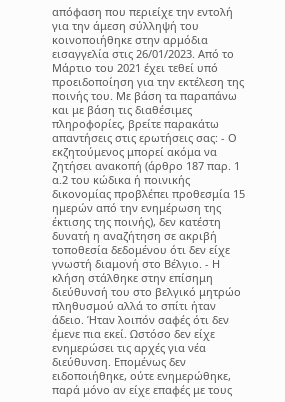απόφαση που περιείχε την εντολή για την άμεση σύλληψή του κοινοποιήθηκε στην αρμόδια εισαγγελία στις 26/01/2023. Από το Μάρτιο του 2021 έχει τεθεί υπό προειδοποίηση για την εκτέλεση της ποινής του. Με βάση τα παραπάνω και με βάση τις διαθέσιμες πληροφορίες, βρείτε παρακάτω απαντήσεις στις ερωτήσεις σας: - Ο εκζητούμενος μπορεί ακόμα να ζητήσει ανακοπή (άρθρο 187 παρ. 1 α.2 του κώδικα ή ποινικής δικονομίας προβλέπει προθεσμία 15 ημερών από την ενημέρωση της έκτισης της ποινής), δεν κατέστη δυνατή η αναζήτηση σε ακριβή τοποθεσία δεδομένου ότι δεν είχε γνωστή διαμονή στο Βέλγιο. - Η κλήση στάλθηκε στην επίσημη διεύθυνσή του στο βελγικό μητρώο πληθυσμού αλλά το σπίτι ήταν άδειο. Ήταν λοιπόν σαφές ότι δεν έμενε πια εκεί. Ωστόσο δεν είχε ενημερώσει τις αρχές για νέα διεύθυνση. Επομένως δεν ειδοποιήθηκε, ούτε ενημερώθηκε, παρά μόνο αν είχε επαφές με τους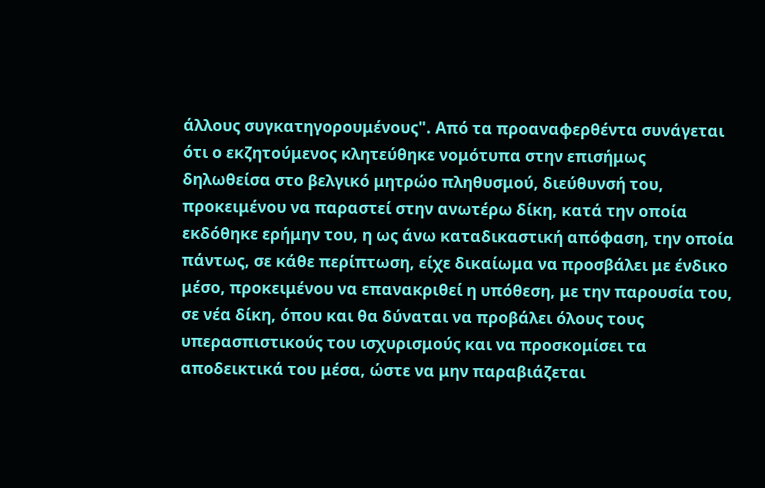άλλους συγκατηγορουμένους". Από τα προαναφερθέντα συνάγεται ότι ο εκζητούμενος κλητεύθηκε νομότυπα στην επισήμως δηλωθείσα στο βελγικό μητρώο πληθυσμού, διεύθυνσή του, προκειμένου να παραστεί στην ανωτέρω δίκη, κατά την οποία εκδόθηκε ερήμην του, η ως άνω καταδικαστική απόφαση, την οποία πάντως, σε κάθε περίπτωση, είχε δικαίωμα να προσβάλει με ένδικο μέσο, προκειμένου να επανακριθεί η υπόθεση, με την παρουσία του, σε νέα δίκη, όπου και θα δύναται να προβάλει όλους τους υπερασπιστικούς του ισχυρισμούς και να προσκομίσει τα αποδεικτικά του μέσα, ώστε να μην παραβιάζεται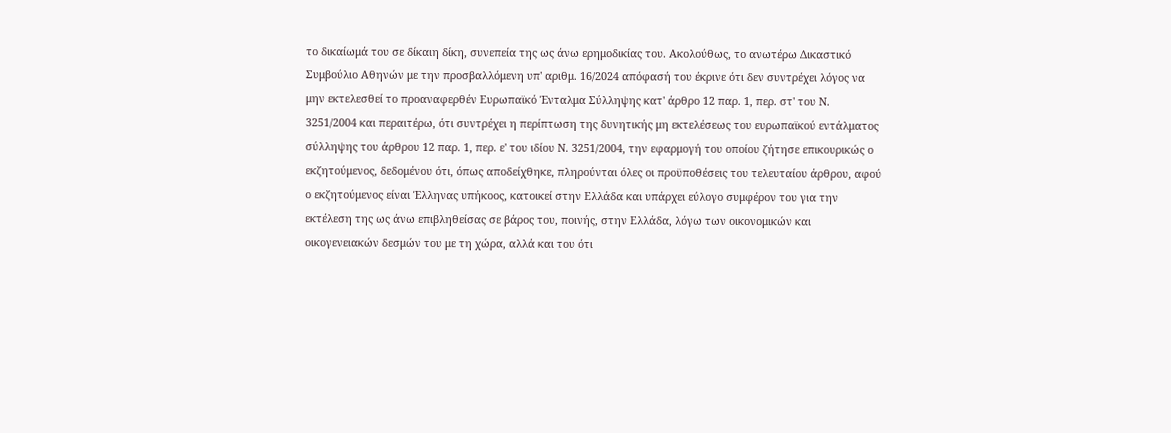το δικαίωμά του σε δίκαιη δίκη, συνεπεία της ως άνω ερημοδικίας του. Ακολούθως, το ανωτέρω Δικαστικό Συμβούλιο Αθηνών με την προσβαλλόμενη υπ' αριθμ. 16/2024 απόφασή του έκρινε ότι δεν συντρέχει λόγος να μην εκτελεσθεί το προαναφερθέν Ευρωπαϊκό Ένταλμα Σύλληψης κατ' άρθρο 12 παρ. 1, περ. στ' του Ν. 3251/2004 και περαιτέρω, ότι συντρέχει η περίπτωση της δυνητικής μη εκτελέσεως του ευρωπαϊκού εντάλματος σύλληψης του άρθρου 12 παρ. 1, περ. ε' του ιδίου Ν. 3251/2004, την εφαρμογή του οποίου ζήτησε επικουρικώς ο εκζητούμενος, δεδομένου ότι, όπως αποδείχθηκε, πληρούνται όλες οι προϋποθέσεις του τελευταίου άρθρου, αφού ο εκζητούμενος είναι Έλληνας υπήκοος, κατοικεί στην Ελλάδα και υπάρχει εύλογο συμφέρον του για την εκτέλεση της ως άνω επιβληθείσας σε βάρος του, ποινής, στην Ελλάδα, λόγω των οικονομικών και οικογενειακών δεσμών του με τη χώρα, αλλά και του ότι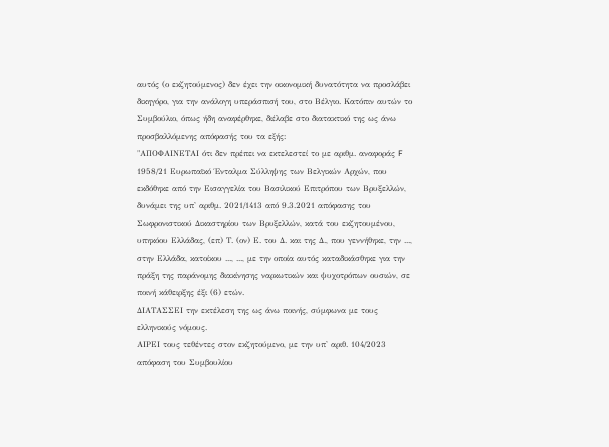αυτός (ο εκζητούμενος) δεν έχει την οικονομική δυνατότητα να προσλάβει δικηγόρο, για την ανάλογη υπεράσπισή του, στο Βέλγιο. Κατόπιν αυτών το Συμβούλιο, όπως ήδη αναφέρθηκε, διέλαβε στο διατακτικό της ως άνω προσβαλλόμενης απόφασής του τα εξής:
"ΑΠΟΦΑΙΝΕΤΑΙ ότι δεν πρέπει να εκτελεστεί το με αριθμ. αναφοράς F 1958/21 Ευρωπαϊκό Ένταλμα Σύλληψης των Βελγικών Αρχών, που εκδόθηκε από την Εισαγγελία του Βασιλικού Επιτρόπου των Βρυξελλών, δυνάμει της υπ' αριθμ. 2021/1413 από 9.3.2021 απόφασης του Σωφρονιστικού Δικαστηρίου των Βρυξελλών, κατά του εκζητουμένου, υπηκόου Ελλάδας, (επ) Τ. (ον) Ε. του Δ. και της Δ., που γεννήθηκε, την ..., στην Ελλάδα, κατοίκου ..., ..., με την οποία αυτός καταδικάσθηκε για την πράξη της παράνομης διακίνησης ναρκωτικών και ψυχοτρόπων ουσιών, σε ποινή κάθειρξης έξι (6) ετών.
ΔΙΑΤΑΣΣΕΙ την εκτέλεση της ως άνω ποινής, σύμφωνα με τους ελληνικούς νόμους.
ΑΙΡΕΙ τους τεθέντες στον εκζητούμενο, με την υπ' αριθ. 104/2023 απόφαση του Συμβουλίου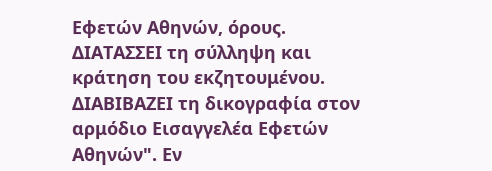Εφετών Αθηνών, όρους.
ΔΙΑΤΑΣΣΕΙ τη σύλληψη και κράτηση του εκζητουμένου.
ΔΙΑΒΙΒΑΖΕΙ τη δικογραφία στον αρμόδιο Εισαγγελέα Εφετών Αθηνών". Εν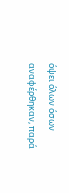όψει όλων όσων αναφέρθηκαν, παρά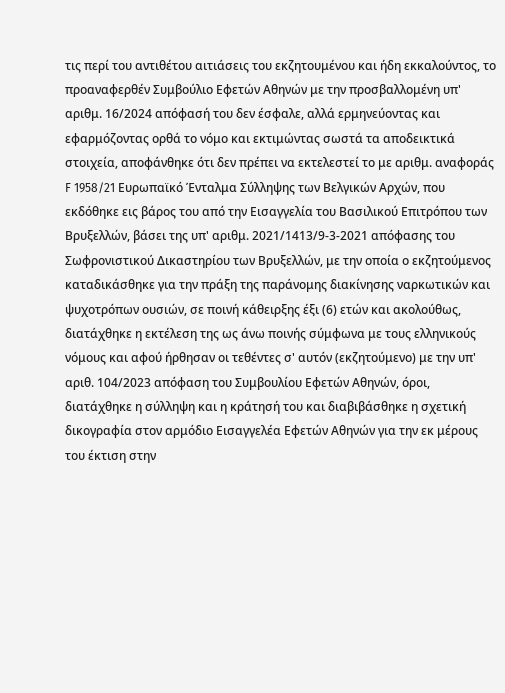τις περί του αντιθέτου αιτιάσεις του εκζητουμένου και ήδη εκκαλούντος, το προαναφερθέν Συμβούλιο Εφετών Αθηνών με την προσβαλλομένη υπ' αριθμ. 16/2024 απόφασή του δεν έσφαλε, αλλά ερμηνεύοντας και εφαρμόζοντας ορθά το νόμο και εκτιμώντας σωστά τα αποδεικτικά στοιχεία, αποφάνθηκε ότι δεν πρέπει να εκτελεστεί το με αριθμ. αναφοράς F 1958/21 Ευρωπαϊκό Ένταλμα Σύλληψης των Βελγικών Αρχών, που εκδόθηκε εις βάρος του από την Εισαγγελία του Βασιλικού Επιτρόπου των Βρυξελλών, βάσει της υπ' αριθμ. 2021/1413/9-3-2021 απόφασης του Σωφρονιστικού Δικαστηρίου των Βρυξελλών, με την οποία ο εκζητούμενος καταδικάσθηκε για την πράξη της παράνομης διακίνησης ναρκωτικών και ψυχοτρόπων ουσιών, σε ποινή κάθειρξης έξι (6) ετών και ακολούθως, διατάχθηκε η εκτέλεση της ως άνω ποινής σύμφωνα με τους ελληνικούς νόμους και αφού ήρθησαν οι τεθέντες σ' αυτόν (εκζητούμενο) με την υπ' αριθ. 104/2023 απόφαση του Συμβουλίου Εφετών Αθηνών, όροι, διατάχθηκε η σύλληψη και η κράτησή του και διαβιβάσθηκε η σχετική δικογραφία στον αρμόδιο Εισαγγελέα Εφετών Αθηνών για την εκ μέρους του έκτιση στην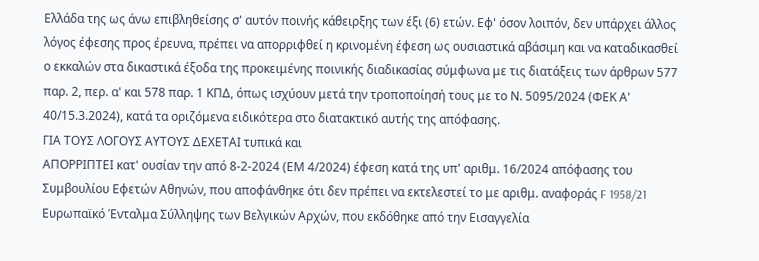Ελλάδα της ως άνω επιβληθείσης σ' αυτόν ποινής κάθειρξης των έξι (6) ετών. Εφ' όσον λοιπόν, δεν υπάρχει άλλος λόγος έφεσης προς έρευνα, πρέπει να απορριφθεί η κρινομένη έφεση ως ουσιαστικά αβάσιμη και να καταδικασθεί ο εκκαλών στα δικαστικά έξοδα της προκειμένης ποινικής διαδικασίας σύμφωνα με τις διατάξεις των άρθρων 577 παρ. 2, περ. α' και 578 παρ. 1 ΚΠΔ, όπως ισχύουν μετά την τροποποίησή τους με το Ν. 5095/2024 (ΦΕΚ Α' 40/15.3.2024), κατά τα οριζόμενα ειδικότερα στο διατακτικό αυτής της απόφασης.
ΓΙΑ ΤΟΥΣ ΛΟΓΟΥΣ ΑΥΤΟΥΣ ΔΕΧΕΤΑΙ τυπικά και
ΑΠΟΡΡΙΠΤΕΙ κατ' ουσίαν την από 8-2-2024 (ΕΜ 4/2024) έφεση κατά της υπ' αριθμ. 16/2024 απόφασης του Συμβουλίου Εφετών Αθηνών, που αποφάνθηκε ότι δεν πρέπει να εκτελεστεί το με αριθμ. αναφοράς F 1958/21 Ευρωπαϊκό Ένταλμα Σύλληψης των Βελγικών Αρχών, που εκδόθηκε από την Εισαγγελία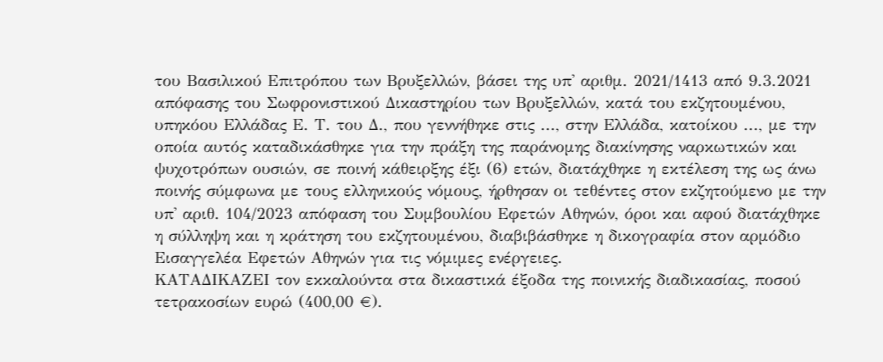του Βασιλικού Επιτρόπου των Βρυξελλών, βάσει της υπ' αριθμ. 2021/1413 από 9.3.2021 απόφασης του Σωφρονιστικού Δικαστηρίου των Βρυξελλών, κατά του εκζητουμένου, υπηκόου Ελλάδας Ε. Τ. του Δ., που γεννήθηκε στις ..., στην Ελλάδα, κατοίκου ..., με την οποία αυτός καταδικάσθηκε για την πράξη της παράνομης διακίνησης ναρκωτικών και ψυχοτρόπων ουσιών, σε ποινή κάθειρξης έξι (6) ετών, διατάχθηκε η εκτέλεση της ως άνω ποινής σύμφωνα με τους ελληνικούς νόμους, ήρθησαν οι τεθέντες στον εκζητούμενο με την υπ' αριθ. 104/2023 απόφαση του Συμβουλίου Εφετών Αθηνών, όροι και αφού διατάχθηκε η σύλληψη και η κράτηση του εκζητουμένου, διαβιβάσθηκε η δικογραφία στον αρμόδιο Εισαγγελέα Εφετών Αθηνών για τις νόμιμες ενέργειες.
ΚΑΤΑΔΙΚΑΖΕΙ τον εκκαλούντα στα δικαστικά έξοδα της ποινικής διαδικασίας, ποσού τετρακοσίων ευρώ (400,00 €).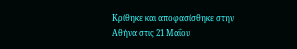Κρίθηκε και αποφασίσθηκε στην Αθήνα στις 21 Μαΐου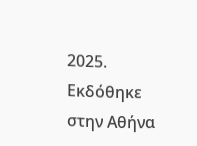2025.
Εκδόθηκε στην Αθήνα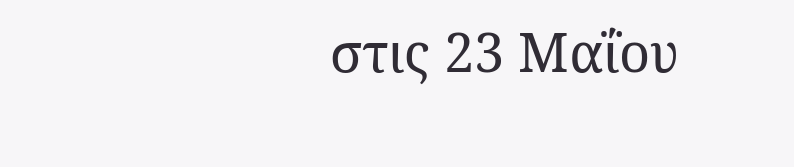στις 23 Μαΐου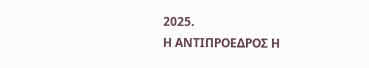2025.
Η ΑΝΤΙΠΡΟΕΔΡΟΣ Η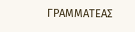ΓΡΑΜΜΑΤΕΑΣ